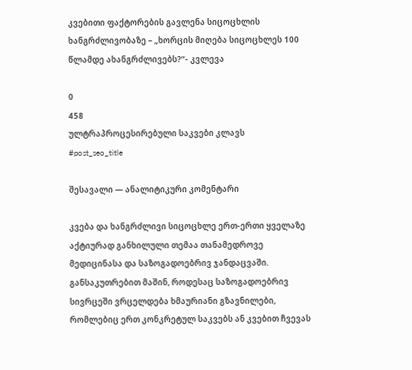კვებითი ფაქტორების გავლენა სიცოცხლის ხანგრძლივობაზე – „ხორცის მიღება სიცოცხლეს 100 წლამდე ახანგრძლივებს?“- კვლევა

0
458
ულტრაპროცესირებული საკვები კლავს
#post_seo_title

შესავალი — ანალიტიკური კომენტარი

კვება და ხანგრძლივი სიცოცხლე ერთ-ერთი ყველაზე აქტიურად განხილული თემაა თანამედროვე მედიცინასა და საზოგადოებრივ ჯანდაცვაში. განსაკუთრებით მაშინ, როდესაც საზოგადოებრივ სივრცეში ვრცელდება ხმაურიანი გზავნილები, რომლებიც ერთ კონკრეტულ საკვებს ან კვებით ჩვევას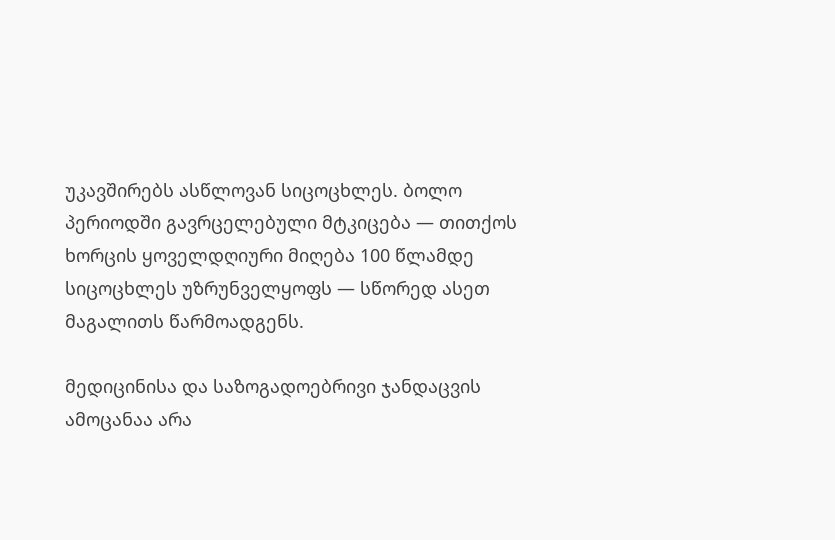უკავშირებს ასწლოვან სიცოცხლეს. ბოლო პერიოდში გავრცელებული მტკიცება — თითქოს ხორცის ყოველდღიური მიღება 100 წლამდე სიცოცხლეს უზრუნველყოფს — სწორედ ასეთ მაგალითს წარმოადგენს.

მედიცინისა და საზოგადოებრივი ჯანდაცვის ამოცანაა არა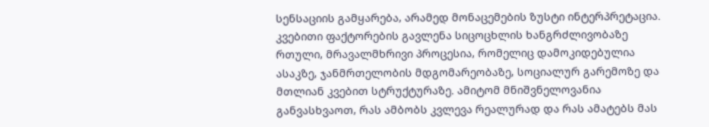სენსაციის გამყარება, არამედ მონაცემების ზუსტი ინტერპრეტაცია. კვებითი ფაქტორების გავლენა სიცოცხლის ხანგრძლივობაზე რთული, მრავალმხრივი პროცესია, რომელიც დამოკიდებულია ასაკზე, ჯანმრთელობის მდგომარეობაზე, სოციალურ გარემოზე და მთლიან კვებით სტრუქტურაზე. ამიტომ მნიშვნელოვანია განვასხვაოთ, რას ამბობს კვლევა რეალურად და რას ამატებს მას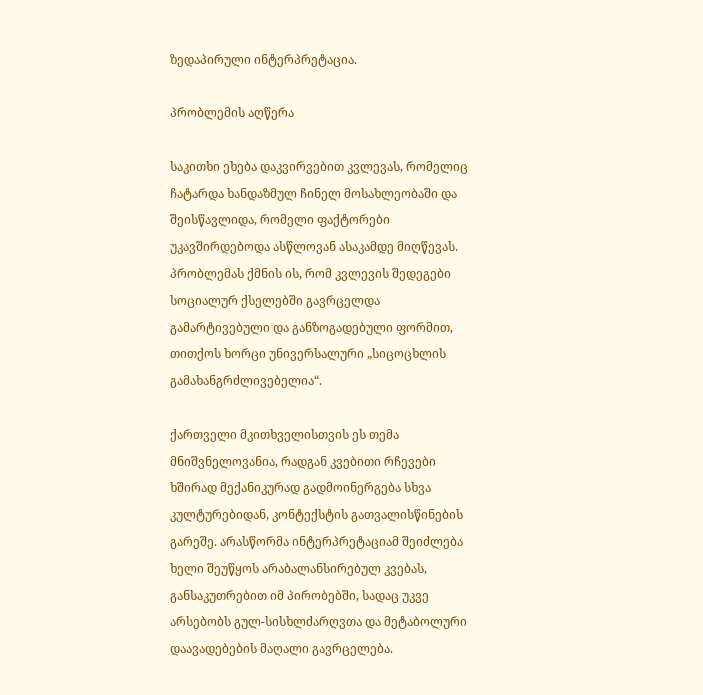ზედაპირული ინტერპრეტაცია.

პრობლემის აღწერა

საკითხი ეხება დაკვირვებით კვლევას, რომელიც ჩატარდა ხანდაზმულ ჩინელ მოსახლეობაში და შეისწავლიდა, რომელი ფაქტორები უკავშირდებოდა ასწლოვან ასაკამდე მიღწევას. პრობლემას ქმნის ის, რომ კვლევის შედეგები სოციალურ ქსელებში გავრცელდა გამარტივებული და განზოგადებული ფორმით, თითქოს ხორცი უნივერსალური „სიცოცხლის გამახანგრძლივებელია“.

ქართველი მკითხველისთვის ეს თემა მნიშვნელოვანია, რადგან კვებითი რჩევები ხშირად მექანიკურად გადმოინერგება სხვა კულტურებიდან, კონტექსტის გათვალისწინების გარეშე. არასწორმა ინტერპრეტაციამ შეიძლება ხელი შეუწყოს არაბალანსირებულ კვებას, განსაკუთრებით იმ პირობებში, სადაც უკვე არსებობს გულ-სისხლძარღვთა და მეტაბოლური დაავადებების მაღალი გავრცელება.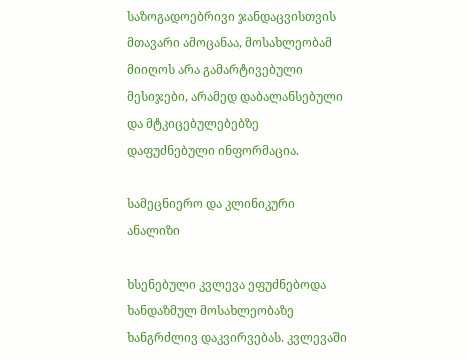საზოგადოებრივი ჯანდაცვისთვის მთავარი ამოცანაა, მოსახლეობამ მიიღოს არა გამარტივებული მესიჯები, არამედ დაბალანსებული და მტკიცებულებებზე დაფუძნებული ინფორმაცია.

სამეცნიერო და კლინიკური ანალიზი

ხსენებული კვლევა ეფუძნებოდა ხანდაზმულ მოსახლეობაზე ხანგრძლივ დაკვირვებას. კვლევაში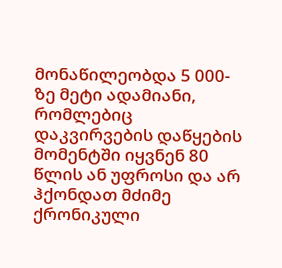მონაწილეობდა 5 000-ზე მეტი ადამიანი, რომლებიც დაკვირვების დაწყების მომენტში იყვნენ 80 წლის ან უფროსი და არ ჰქონდათ მძიმე ქრონიკული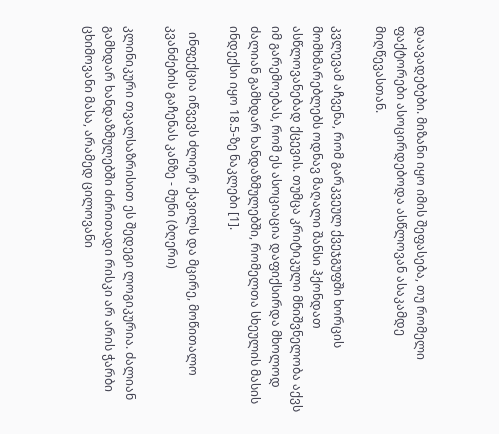დაავადებები. მიზანი იყო იმის შეფასება, თუ რომელი ფაქტორები ასოცირდებოდა ასწლოვან ასაკამდე მიღწევასთან.

კვლევამ აჩვენა, რომ გარკვეულ ქვეჯგუფში ხორცის მომხმარებლებს ოდნავ მაღალი შანსი ჰქონდათ ასწლოვანებად ქცევის. თუმცა კრიტიკული მნიშვნელობა აქვს იმ გარემოებას, რომ ეს ასოციაცია დაფიქსირდა მხოლოდ ძალიან გამხდარ ხანდაზმულებში, რომელთა სხეულის მასის ინდექსი იყო 18.5-ზე ნაკლები [1].

  ინფექცია იწვევს ძლიერ ქავილს და მცირე, მოწითალო კვანძების გაჩენას კანზე - მუნი (ბღერი)

კლინიკური თვალსაზრისით ეს შედეგი ლოგიკურია. ძალიან გამხდარ ხანდაზმულებში ძირითადი რისკი არ არის ჭარბი ცხიმოვანი მასა, არამედ ცილოვანი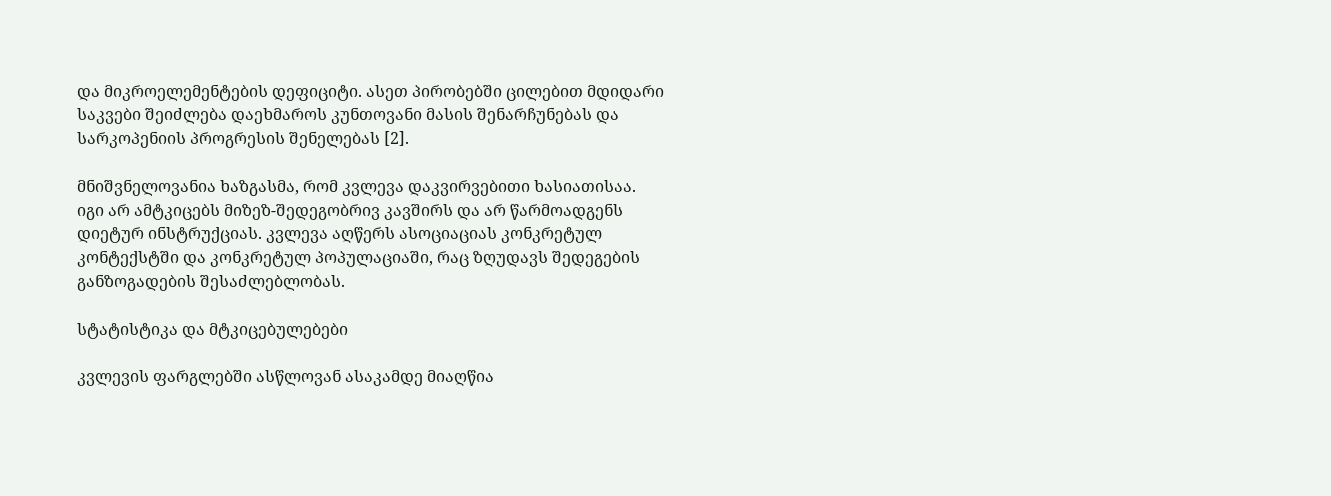და მიკროელემენტების დეფიციტი. ასეთ პირობებში ცილებით მდიდარი საკვები შეიძლება დაეხმაროს კუნთოვანი მასის შენარჩუნებას და სარკოპენიის პროგრესის შენელებას [2].

მნიშვნელოვანია ხაზგასმა, რომ კვლევა დაკვირვებითი ხასიათისაა. იგი არ ამტკიცებს მიზეზ-შედეგობრივ კავშირს და არ წარმოადგენს დიეტურ ინსტრუქციას. კვლევა აღწერს ასოციაციას კონკრეტულ კონტექსტში და კონკრეტულ პოპულაციაში, რაც ზღუდავს შედეგების განზოგადების შესაძლებლობას.

სტატისტიკა და მტკიცებულებები

კვლევის ფარგლებში ასწლოვან ასაკამდე მიაღწია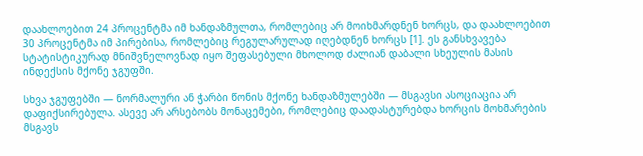დაახლოებით 24 პროცენტმა იმ ხანდაზმულთა, რომლებიც არ მოიხმარდნენ ხორცს, და დაახლოებით 30 პროცენტმა იმ პირებისა, რომლებიც რეგულარულად იღებდნენ ხორცს [1]. ეს განსხვავება სტატისტიკურად მნიშვნელოვნად იყო შეფასებული მხოლოდ ძალიან დაბალი სხეულის მასის ინდექსის მქონე ჯგუფში.

სხვა ჯგუფებში — ნორმალური ან ჭარბი წონის მქონე ხანდაზმულებში — მსგავსი ასოციაცია არ დაფიქსირებულა. ასევე არ არსებობს მონაცემები, რომლებიც დაადასტურებდა ხორცის მოხმარების მსგავს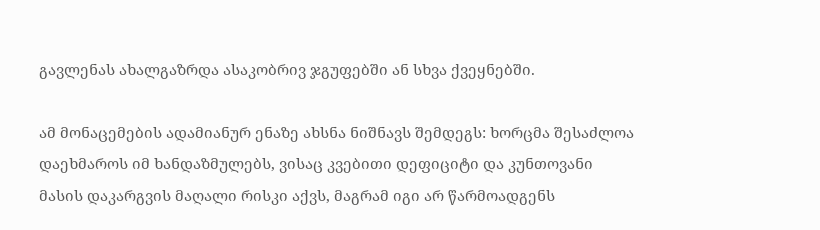გავლენას ახალგაზრდა ასაკობრივ ჯგუფებში ან სხვა ქვეყნებში.

ამ მონაცემების ადამიანურ ენაზე ახსნა ნიშნავს შემდეგს: ხორცმა შესაძლოა დაეხმაროს იმ ხანდაზმულებს, ვისაც კვებითი დეფიციტი და კუნთოვანი მასის დაკარგვის მაღალი რისკი აქვს, მაგრამ იგი არ წარმოადგენს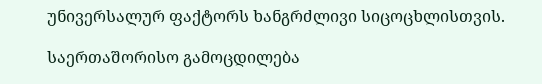უნივერსალურ ფაქტორს ხანგრძლივი სიცოცხლისთვის.

საერთაშორისო გამოცდილება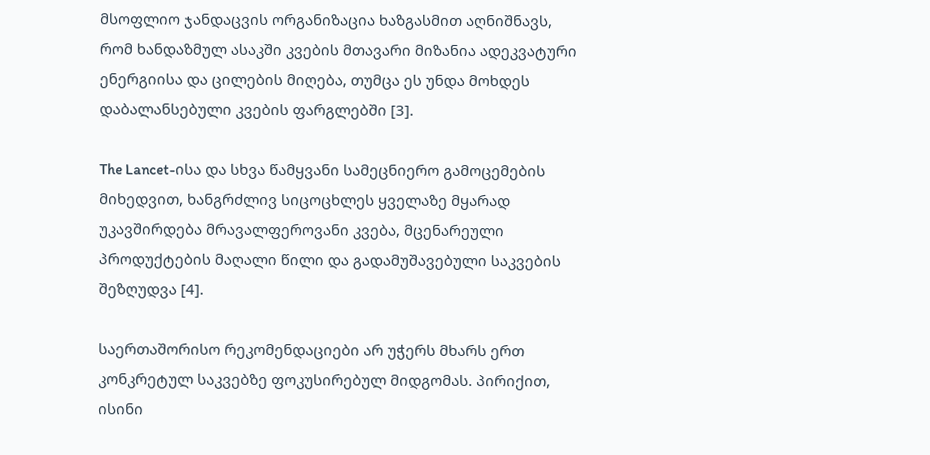მსოფლიო ჯანდაცვის ორგანიზაცია ხაზგასმით აღნიშნავს, რომ ხანდაზმულ ასაკში კვების მთავარი მიზანია ადეკვატური ენერგიისა და ცილების მიღება, თუმცა ეს უნდა მოხდეს დაბალანსებული კვების ფარგლებში [3].

The Lancet-ისა და სხვა წამყვანი სამეცნიერო გამოცემების მიხედვით, ხანგრძლივ სიცოცხლეს ყველაზე მყარად უკავშირდება მრავალფეროვანი კვება, მცენარეული პროდუქტების მაღალი წილი და გადამუშავებული საკვების შეზღუდვა [4].

საერთაშორისო რეკომენდაციები არ უჭერს მხარს ერთ კონკრეტულ საკვებზე ფოკუსირებულ მიდგომას. პირიქით, ისინი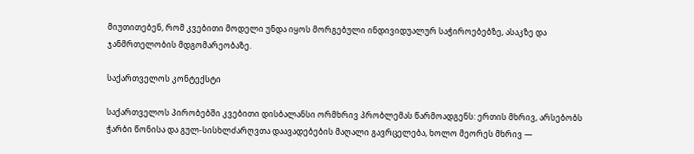მიუთითებენ, რომ კვებითი მოდელი უნდა იყოს მორგებული ინდივიდუალურ საჭიროებებზე, ასაკზე და ჯანმრთელობის მდგომარეობაზე.

საქართველოს კონტექსტი

საქართველოს პირობებში კვებითი დისბალანსი ორმხრივ პრობლემას წარმოადგენს: ერთის მხრივ, არსებობს ჭარბი წონისა და გულ-სისხლძარღვთა დაავადებების მაღალი გავრცელება, ხოლო მეორეს მხრივ —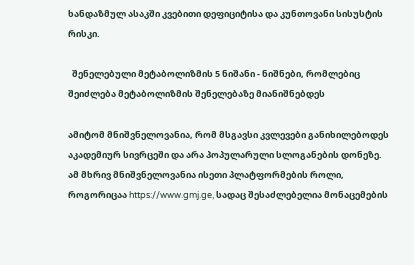ხანდაზმულ ასაკში კვებითი დეფიციტისა და კუნთოვანი სისუსტის რისკი.

  შენელებული მეტაბოლიზმის 5 ნიშანი - ნიშნები, რომლებიც შეიძლება მეტაბოლიზმის შენელებაზე მიანიშნებდეს

ამიტომ მნიშვნელოვანია, რომ მსგავსი კვლევები განიხილებოდეს აკადემიურ სივრცეში და არა პოპულარული სლოგანების დონეზე. ამ მხრივ მნიშვნელოვანია ისეთი პლატფორმების როლი, როგორიცაა https://www.gmj.ge, სადაც შესაძლებელია მონაცემების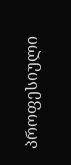პროფესიული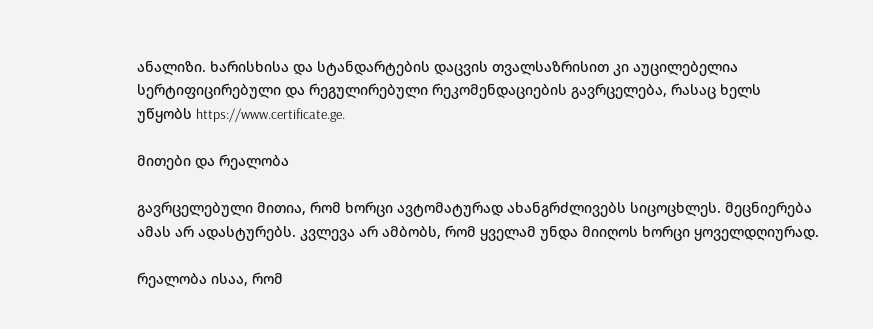ანალიზი. ხარისხისა და სტანდარტების დაცვის თვალსაზრისით კი აუცილებელია სერტიფიცირებული და რეგულირებული რეკომენდაციების გავრცელება, რასაც ხელს უწყობს https://www.certificate.ge.

მითები და რეალობა

გავრცელებული მითია, რომ ხორცი ავტომატურად ახანგრძლივებს სიცოცხლეს. მეცნიერება ამას არ ადასტურებს. კვლევა არ ამბობს, რომ ყველამ უნდა მიიღოს ხორცი ყოველდღიურად.

რეალობა ისაა, რომ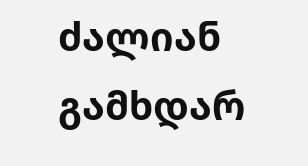ძალიან გამხდარ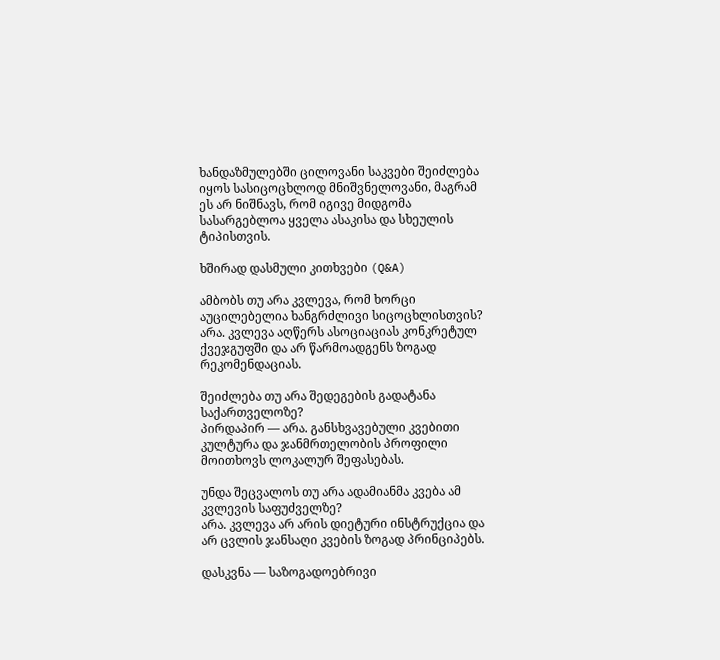ხანდაზმულებში ცილოვანი საკვები შეიძლება იყოს სასიცოცხლოდ მნიშვნელოვანი, მაგრამ ეს არ ნიშნავს, რომ იგივე მიდგომა სასარგებლოა ყველა ასაკისა და სხეულის ტიპისთვის.

ხშირად დასმული კითხვები (Q&A)

ამბობს თუ არა კვლევა, რომ ხორცი აუცილებელია ხანგრძლივი სიცოცხლისთვის?
არა. კვლევა აღწერს ასოციაციას კონკრეტულ ქვეჯგუფში და არ წარმოადგენს ზოგად რეკომენდაციას.

შეიძლება თუ არა შედეგების გადატანა საქართველოზე?
პირდაპირ — არა. განსხვავებული კვებითი კულტურა და ჯანმრთელობის პროფილი მოითხოვს ლოკალურ შეფასებას.

უნდა შეცვალოს თუ არა ადამიანმა კვება ამ კვლევის საფუძველზე?
არა. კვლევა არ არის დიეტური ინსტრუქცია და არ ცვლის ჯანსაღი კვების ზოგად პრინციპებს.

დასკვნა — საზოგადოებრივი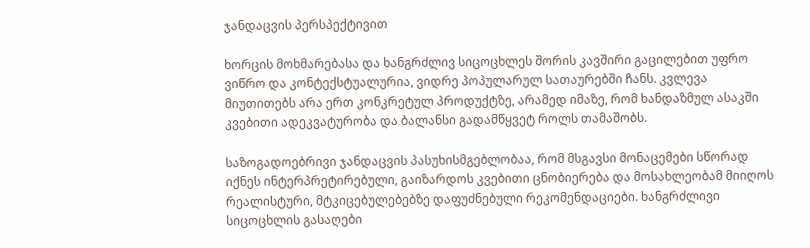ჯანდაცვის პერსპექტივით

ხორცის მოხმარებასა და ხანგრძლივ სიცოცხლეს შორის კავშირი გაცილებით უფრო ვიწრო და კონტექსტუალურია, ვიდრე პოპულარულ სათაურებში ჩანს. კვლევა მიუთითებს არა ერთ კონკრეტულ პროდუქტზე, არამედ იმაზე, რომ ხანდაზმულ ასაკში კვებითი ადეკვატურობა და ბალანსი გადამწყვეტ როლს თამაშობს.

საზოგადოებრივი ჯანდაცვის პასუხისმგებლობაა, რომ მსგავსი მონაცემები სწორად იქნეს ინტერპრეტირებული, გაიზარდოს კვებითი ცნობიერება და მოსახლეობამ მიიღოს რეალისტური, მტკიცებულებებზე დაფუძნებული რეკომენდაციები. ხანგრძლივი სიცოცხლის გასაღები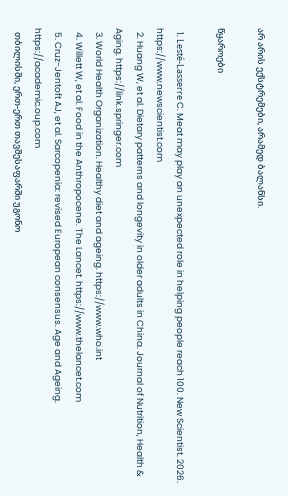არ არის ექსტრემები, არამედ ბალანსი.

წყაროები

  1. Lesté-Lasserre C. Meat may play an unexpected role in helping people reach 100. New Scientist. 2026. https://www.newscientist.com
  2. Huang W, et al. Dietary patterns and longevity in older adults in China. Journal of Nutrition, Health & Aging. https://link.springer.com
  3. World Health Organization. Healthy diet and ageing. https://www.who.int
  4. Willett W, et al. Food in the Anthropocene. The Lancet. https://www.thelancet.com
  5. Cruz-Jentoft AJ, et al. Sarcopenia: revised European consensus. Age and Ageing. https://academic.oup.com
  თბილისში, ერთ-ერთ თავშესაფარში უგონო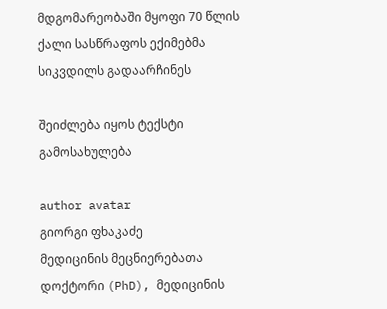მდგომარეობაში მყოფი 70 წლის ქალი სასწრაფოს ექიმებმა სიკვდილს გადაარჩინეს

შეიძლება იყოს ტექსტი გამოსახულება

author avatar
გიორგი ფხაკაძე
მედიცინის მეცნიერებათა დოქტორი (PhD), მედიცინის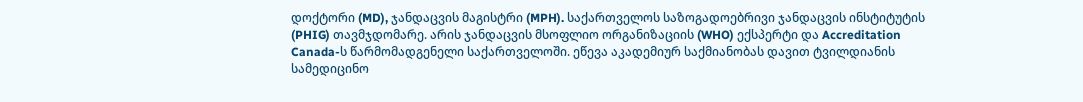დოქტორი (MD), ჯანდაცვის მაგისტრი (MPH). საქართველოს საზოგადოებრივი ჯანდაცვის ინსტიტუტის (PHIG) თავმჯდომარე. არის ჯანდაცვის მსოფლიო ორგანიზაციის (WHO) ექსპერტი და Accreditation Canada-ს წარმომადგენელი საქართველოში. ეწევა აკადემიურ საქმიანობას დავით ტვილდიანის სამედიცინო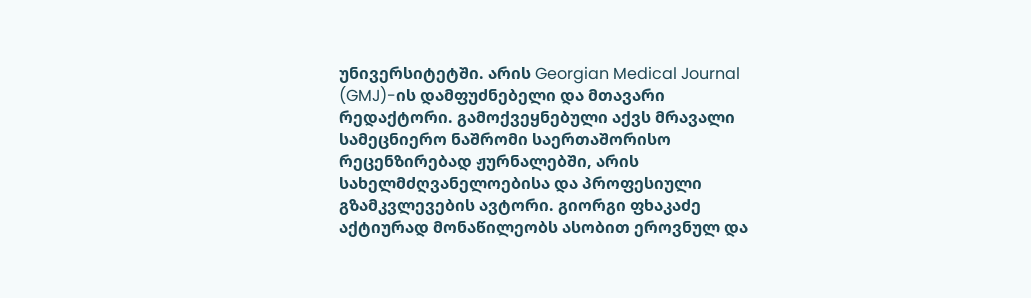უნივერსიტეტში. არის Georgian Medical Journal (GMJ)-ის დამფუძნებელი და მთავარი რედაქტორი. გამოქვეყნებული აქვს მრავალი სამეცნიერო ნაშრომი საერთაშორისო რეცენზირებად ჟურნალებში, არის სახელმძღვანელოებისა და პროფესიული გზამკვლევების ავტორი. გიორგი ფხაკაძე აქტიურად მონაწილეობს ასობით ეროვნულ და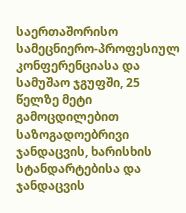საერთაშორისო სამეცნიერო-პროფესიულ კონფერენციასა და სამუშაო ჯგუფში, 25 წელზე მეტი გამოცდილებით საზოგადოებრივი ჯანდაცვის, ხარისხის სტანდარტებისა და ჯანდაცვის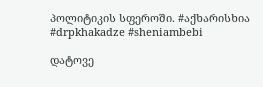პოლიტიკის სფეროში. #აქხარისხია #drpkhakadze #sheniambebi

დატოვე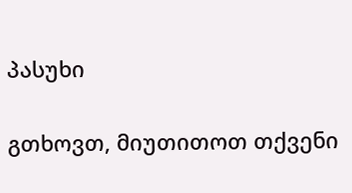პასუხი

გთხოვთ, მიუთითოთ თქვენი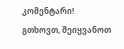კომენტარი!
გთხოვთ, შეიყვანოთ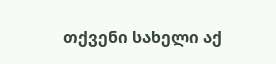თქვენი სახელი აქ